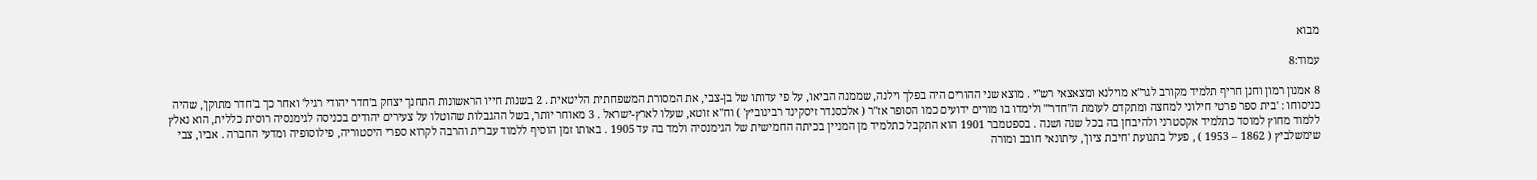מבוא

עמוד:8

8 אמנון רמון וחנן חריף תלמיד מקורב לגר"א מוילנא ומצאצאי רש"י . מוצא שני ההורים היה בפלך וילנה, שממנה הביאו, על פי עדותו של בן-צבי, את המסורת המשפחתית הליטאית . 2 בשנות חייו הראשונות התחנך יצחק ב'חדר יהודי רגיל' ואחר כך ב'חדר מתוקן', שהיה כניסוחו : 'בית ספר פרטי חילוני למחצה ומתקדם לעומת ה"חדר'" ולימדו בו מורים ידועים כמו הסופר אז"ר ( אלכסנדר זיסקינד רבינוביץ' ) וח"א זוטא, שעלו לארץ-ישראל . 3 מאוחר יותר, בשל ההגבלות שהוטלו על צעירים יהודים בכניסה לגימנסיה רוסית כללית, הוא נאלץ ללמוד מחוץ למוסד כתלמיד אקסטרני ולהיבחן בה בכל שנה ושנה . בספטמבר 1901 הוא התקבל כתלמיד מן המניין בכיתה החמישית של הגימנסיה ולמד בה עד 1905 . באותו זמן הוסיף ללמוד עברית והרבה לקרוא ספרי היסטוריה, פילוסופיה ומדעי החברה . אביו, צבי שימשלביץ ( 1862 – 1953 ) , פעיל בתנועת 'חיבת ציון', עיתונאי חובב ומורה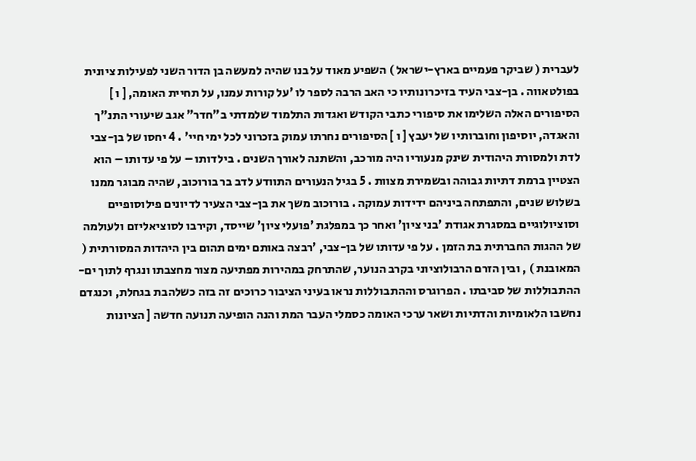לעברית ( שביקר פעמיים בארץ-ישראל ) השפיע מאוד על בנו שהיה למעשה בן הדור השני לפעילות ציונית בפולטאווה . בן-צבי העיד בזיכרונותיו כי האב הרבה לספר לו 'על קורות עמנו, על תחיית האומה, [ ו ] הסיפורים האלה השלימו את סיפורי כתבי הקודש ואגדות התלמוד שלמדתי ב"חדר" אגב שיעורי התנ"ך והאגדה, יוסיפון וחוברותיו של יעבץ [ ו ] הסיפורים נחרתו עמוק בזכרוני לכל ימי חיי' . 4 יחסו של בן-צבי לדת ולמסורת היהודית שינק מנעוריו היה מורכב, והשתנה לאורך השנים . בילדותו – על פי עדותו – הוא הצטיין ברמת דתיות גבוהה ובשמירת מצוות . 5 בגיל הנעורים התוודע לדב בר בורוכוב, שהיה מבוגר ממנו בשלוש שנים, והתפתחה ביניהם ידידות עמוקה . בורוכוב משך את בן-צבי הצעיר לדיונים פילוסופיים וסוציולוגיים במסגרת אגודת 'בני ציון' ואחר כך במפלגת 'פועלי ציון' שייסד, וקירבו לסוציאליזם ולעולמה של ההגות החברתית בת הזמן . על פי עדותו של בן-צבי, 'רבצה באותם ימים תהום בין היהדות המסורתית ( המאובנת ) , ובין הזרם הרבולוציוני בקרב הנוער, שהתרחק במהירות מפתיעה מצור מחצבתו ונגרף לתוך ים-ההתבוללות של סביבתו . הפרוגרס וההתבוללות נראו בעיני הציבור כרוכים זה בזה כשלהבת בגחלת, וכנגדם נחשבו הלאומיות והדתיות ושאר ערכי האומה כסמלי העבר המת והנה הופיעה תנועה חדשה [ הציונות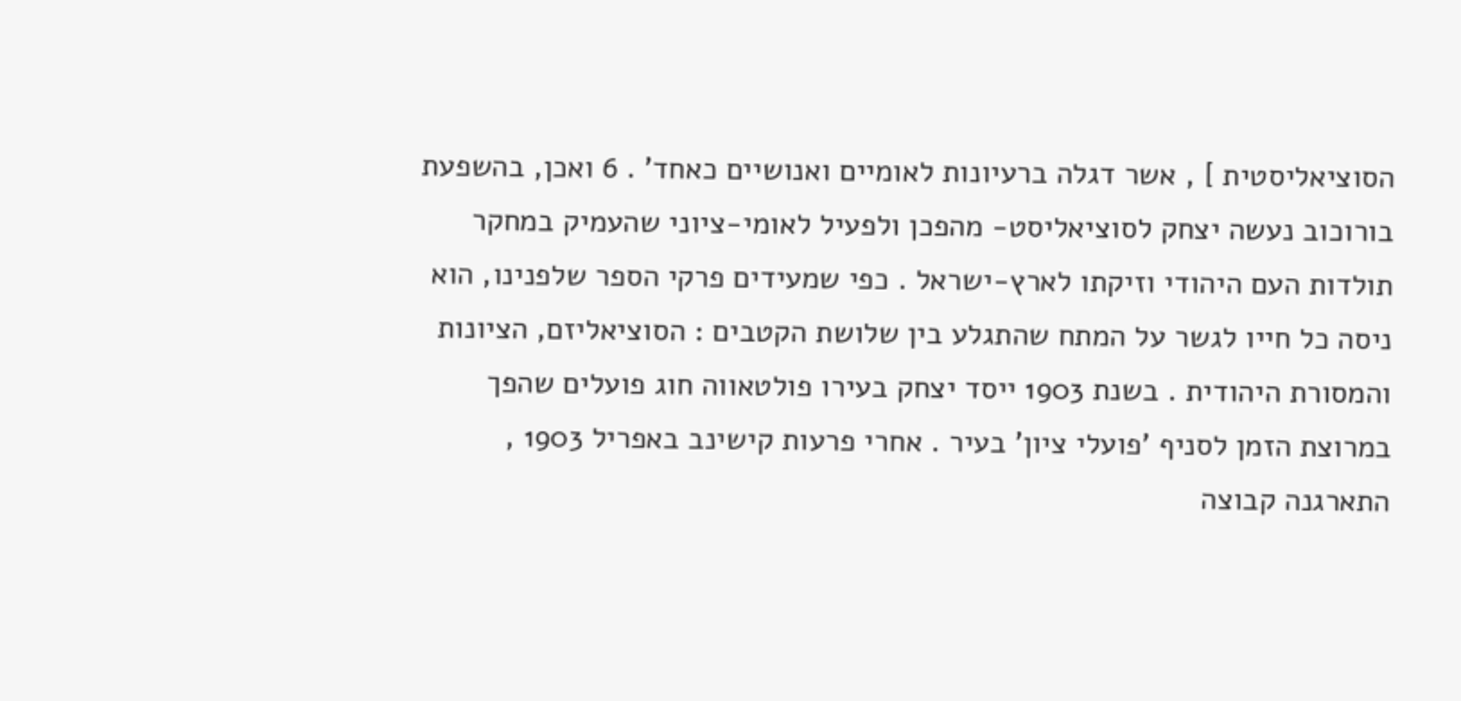הסוציאליסטית ] , אשר דגלה ברעיונות לאומיים ואנושיים כאחד' . 6 ואכן, בהשפעת בורוכוב נעשה יצחק לסוציאליסט- מהפכן ולפעיל לאומי-ציוני שהעמיק במחקר תולדות העם היהודי וזיקתו לארץ-ישראל . כפי שמעידים פרקי הספר שלפנינו, הוא ניסה כל חייו לגשר על המתח שהתגלע בין שלושת הקטבים : הסוציאליזם, הציונות והמסורת היהודית . בשנת 1903 ייסד יצחק בעירו פולטאווה חוג פועלים שהפך במרוצת הזמן לסניף 'פועלי ציון' בעיר . אחרי פרעות קישינב באפריל 1903 , התארגנה קבוצה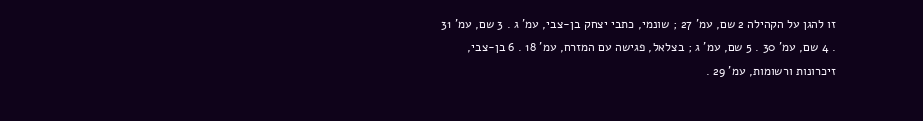זו להגן על הקהילה 2 שם, עמ' 27 ; שונמי, כתבי יצחק בן-צבי, עמ' ג . 3 שם, עמ' 31 . 4 שם, עמ' 30 . 5 שם, עמ' ג ; בצלאל, פגישה עם המזרח, עמ' 18 . 6 בן-צבי, זיכרונות ורשומות, עמ' 29 .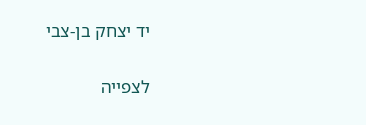יד יצחק בן-צבי


לצפייה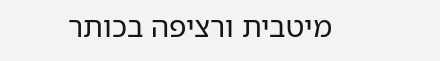מיטבית ורציפה בכותר